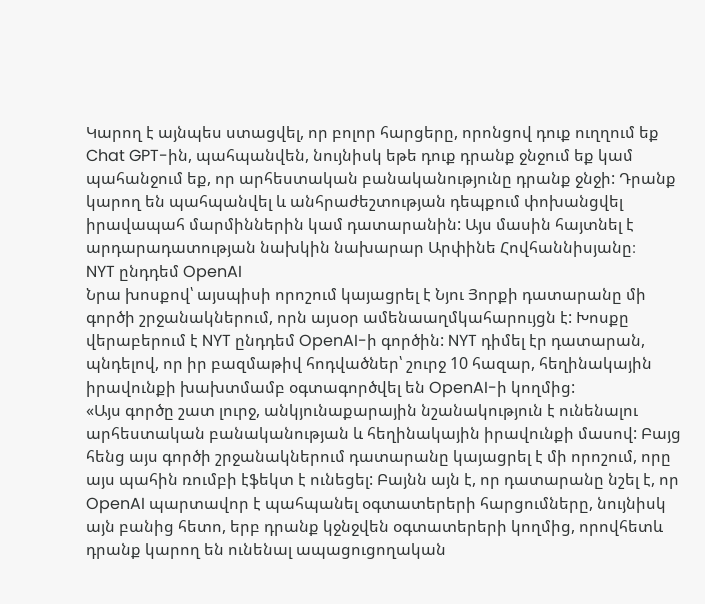Կարող է այնպես ստացվել, որ բոլոր հարցերը, որոնցով դուք ուղղում եք Chat GPT-ին, պահպանվեն, նույնիսկ եթե դուք դրանք ջնջում եք կամ պահանջում եք, որ արհեստական բանականությունը դրանք ջնջի: Դրանք կարող են պահպանվել և անհրաժեշտության դեպքում փոխանցվել իրավապահ մարմիններին կամ դատարանին: Այս մասին հայտնել է արդարադատության նախկին նախարար Արփինե Հովհաննիսյանը։
NYT ընդդեմ OpenAI
Նրա խոսքով՝ այսպիսի որոշում կայացրել է Նյու Յորքի դատարանը մի գործի շրջանակներում, որն այսօր ամենաաղմկահարույցն է: Խոսքը վերաբերում է NYT ընդդեմ OpenAI-ի գործին: NYT դիմել էր դատարան, պնդելով, որ իր բազմաթիվ հոդվածներ՝ շուրջ 10 հազար, հեղինակային իրավունքի խախտմամբ օգտագործվել են OpenAI-ի կողմից:
«Այս գործը շատ լուրջ, անկյունաքարային նշանակություն է ունենալու արհեստական բանականության և հեղինակային իրավունքի մասով: Բայց հենց այս գործի շրջանակներում դատարանը կայացրել է մի որոշում, որը այս պահին ռումբի էֆեկտ է ունեցել: Բայնն այն է, որ դատարանը նշել է, որ OpenAI պարտավոր է պահպանել օգտատերերի հարցումները, նույնիսկ այն բանից հետո, երբ դրանք կջնջվեն օգտատերերի կողմից, որովհետև դրանք կարող են ունենալ ապացուցողական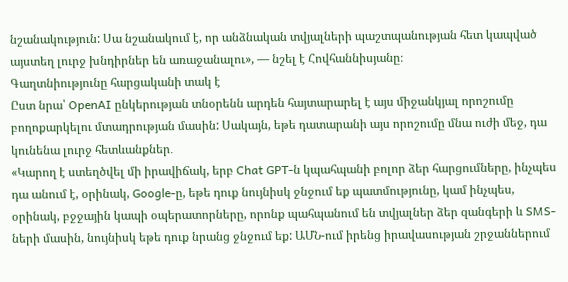նշանակություն: Սա նշանակում է, որ անձնական տվյալների պաշտպանության հետ կապված այստեղ լուրջ խնդիրներ են առաջանալու», — նշել է Հովհաննիսյանը։
Գաղտնիությունը հարցականի տակ է
Ըստ նրա՝ OpenAI ընկերության տնօրենն արդեն հայտարարել է այս միջանկյալ որոշումը բողոքարկելու մտադրության մասին: Սակայն, եթե դատարանի այս որոշումը մնա ուժի մեջ, դա կունենա լուրջ հետևանքներ․
«Կարող է ստեղծվել մի իրավիճակ, երբ Chat GPT-ն կպահպանի բոլոր ձեր հարցումները, ինչպես դա անում է, օրինակ, Google-ը, եթե դուք նույնիսկ ջնջում եք պատմությունը, կամ ինչպես, օրինակ, բջջային կապի օպերատորները, որոնք պահպանում են տվյալներ ձեր զանգերի և SMS-ների մասին, նույնիսկ եթե դուք նրանց ջնջում եք: ԱՄՆ-ում իրենց իրավասության շրջաններում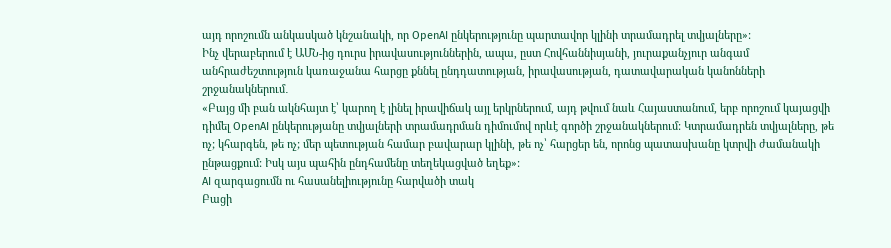այդ որոշումն անկասկած կնշանակի, որ OpenAI ընկերությունը պարտավոր կլինի տրամադրել տվյալները»:
Ինչ վերաբերում է ԱՄՆ-ից դուրս իրավասություններին, ապա, ըստ Հովհաննիսյանի, յուրաքանչյուր անգամ անհրաժեշտություն կառաջանա հարցը քննել ընդդատության, իրավասության, դատավարական կանոնների շրջանակներում․
«Բայց մի բան ակնհայտ է՝ կարող է լինել իրավիճակ այլ երկրներում, այդ թվում նաև Հայաստանում, երբ որոշում կայացվի դիմել OpenAI ընկերությանը տվյալների տրամադրման դիմումով որևէ գործի շրջանակներում: Կտրամադրեն տվյալները, թե ոչ; կհարգեն, թե ոչ; մեր պետության համար բավարար կլինի, թե ոչ՝ հարցեր են, որոնց պատասխանը կտրվի ժամանակի ընթացքում: Իսկ այս պահին ընդհամենը տեղեկացված եղեք»:
AI զարգացումն ու հասանելիությունը հարվածի տակ
Բացի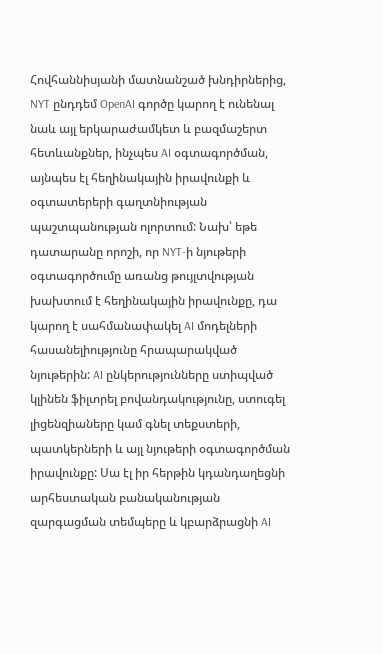Հովհաննիսյանի մատնանշած խնդիրներից, NYT ընդդեմ OpenAI գործը կարող է ունենալ նաև այլ երկարաժամկետ և բազմաշերտ հետևանքներ, ինչպես AI օգտագործման, այնպես էլ հեղինակային իրավունքի և օգտատերերի գաղտնիության պաշտպանության ոլորտում: Նախ՝ եթե դատարանը որոշի, որ NYT-ի նյութերի օգտագործումը առանց թույլտվության խախտում է հեղինակային իրավունքը, դա կարող է սահմանափակել AI մոդելների հասանելիությունը հրապարակված նյութերին: AI ընկերությունները ստիպված կլինեն ֆիլտրել բովանդակությունը, ստուգել լիցենզիաները կամ գնել տեքստերի, պատկերների և այլ նյութերի օգտագործման իրավունքը: Սա էլ իր հերթին կդանդաղեցնի արհեստական բանականության զարգացման տեմպերը և կբարձրացնի AI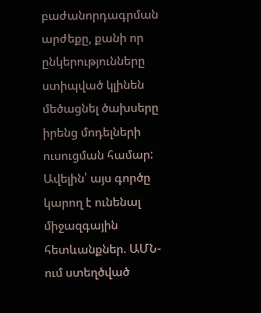բաժանորդագրման արժեքը, քանի որ ընկերությունները ստիպված կլինեն մեծացնել ծախսերը իրենց մոդելների ուսուցման համար:
Ավելին՝ այս գործը կարող է ունենալ միջազգային հետևանքներ. ԱՄՆ-ում ստեղծված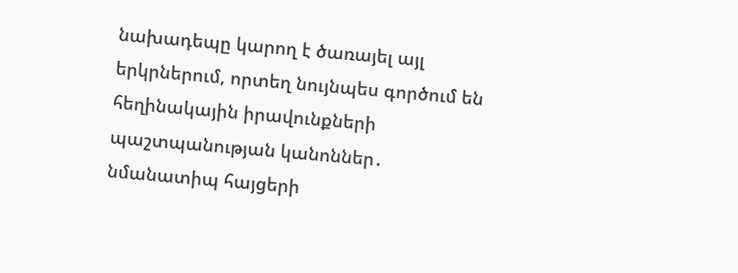նախադեպը կարող է ծառայել այլ երկրներում, որտեղ նույնպես գործում են հեղինակային իրավունքների պաշտպանության կանոններ․ նմանատիպ հայցերի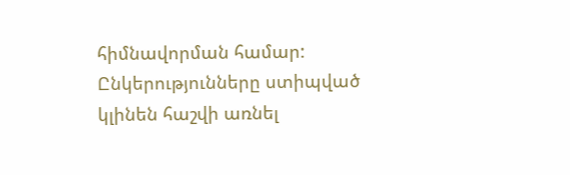հիմնավորման համար: Ընկերությունները ստիպված կլինեն հաշվի առնել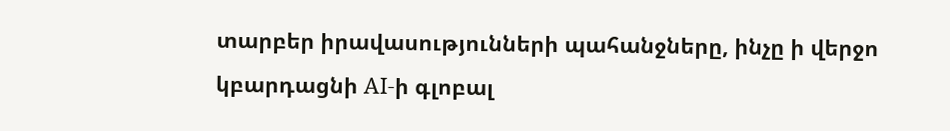տարբեր իրավասությունների պահանջները, ինչը ի վերջո կբարդացնի AI-ի գլոբալ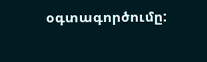օգտագործումը: